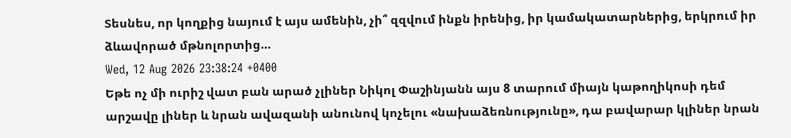Տեսնես, որ կողքից նայում է այս ամենին, չի՞ զզվում ինքն իրենից, իր կամակատարներից, երկրում իր ձևավորած մթնոլորտից…
Wed, 12 Aug 2026 23:38:24 +0400
Եթե ոչ մի ուրիշ վատ բան արած չլիներ Նիկոլ Փաշինյանն այս 8 տարում միայն կաթողիկոսի դեմ արշավը լիներ և նրան ավազանի անունով կոչելու «նախաձեռնությունը», դա բավարար կլիներ նրան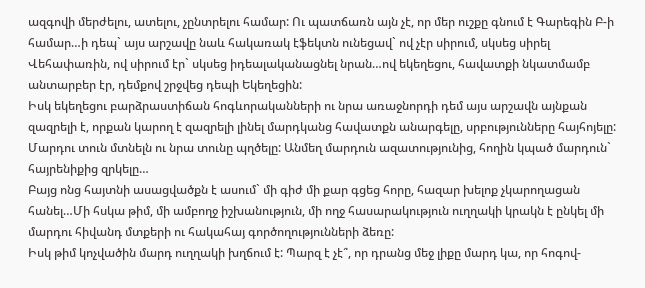ազգովի մերժելու, ատելու, չընտրելու համար: Ու պատճառն այն չէ, որ մեր ուշքը գնում է Գարեգին Բ-ի համար…ի դեպ` այս արշավը նաև հակառակ էֆեկտն ունեցավ` ով չէր սիրում, սկսեց սիրել Վեհափառին, ով սիրում էր` սկսեց իդեալականացնել նրան…ով եկեղեցու, հավատքի նկատմամբ անտարբեր էր, դեմքով շրջվեց դեպի Եկեղեցին:
Իսկ եկեղեցու բարձրաստիճան հոգևորականների ու նրա առաջնորդի դեմ այս արշավն այնքան զազրելի է, որքան կարող է զազրելի լինել մարդկանց հավատքն անարգելը, սրբությունները հայհոյելը: Մարդու տուն մտնելն ու նրա տունը պղծելը: Անմեղ մարդուն ազատությունից, հողին կպած մարդուն` հայրենիքից զրկելը…
Բայց ոնց հայտնի ասացվածքն է ասում` մի գիժ մի քար գցեց հորը, հազար խելոք չկարողացան հանել…Մի հսկա թիմ, մի ամբողջ իշխանություն, մի ողջ հասարակություն ուղղակի կրակն է ընկել մի մարդու հիվանդ մտքերի ու հակահայ գործողությունների ձեռը:
Իսկ թիմ կոչվածին մարդ ուղղակի խղճում է: Պարզ է չէ՞, որ դրանց մեջ լիքը մարդ կա, որ հոգով-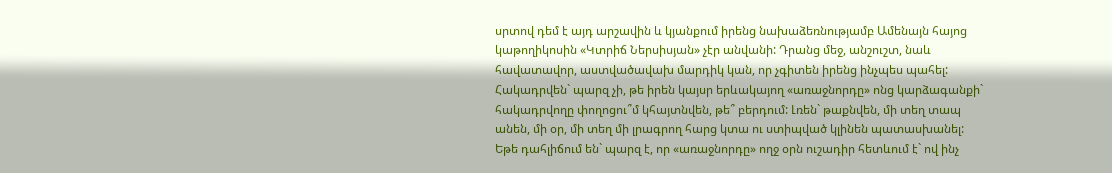սրտով դեմ է այդ արշավին և կյանքում իրենց նախաձեռնությամբ Ամենայն հայոց կաթողիկոսին «Կտրիճ Ներսիսյան» չէր անվանի: Դրանց մեջ, անշուշտ, նաև հավատավոր, աստվածավախ մարդիկ կան, որ չգիտեն իրենց ինչպես պահել: Հակադրվեն` պարզ չի, թե իրեն կայսր երևակայող «առաջնորդը» ոնց կարձագանքի` հակադրվողը փողոցու՞մ կհայտնվեն, թե՞ բերդում: Լռեն` թաքնվեն, մի տեղ տապ անեն, մի օր, մի տեղ մի լրագրող հարց կտա ու ստիպված կլինեն պատասխանել:
Եթե դահլիճում են` պարզ է, որ «առաջնորդը» ողջ օրն ուշադիր հետևում է` ով ինչ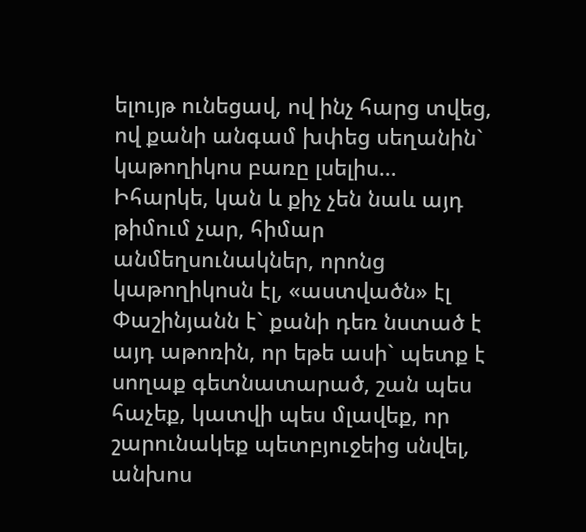ելույթ ունեցավ, ով ինչ հարց տվեց, ով քանի անգամ խփեց սեղանին` կաթողիկոս բառը լսելիս…
Իհարկե, կան և քիչ չեն նաև այդ թիմում չար, հիմար անմեղսունակներ, որոնց կաթողիկոսն էլ, «աստվածն» էլ Փաշինյանն է` քանի դեռ նստած է այդ աթոռին, որ եթե ասի` պետք է սողաք գետնատարած, շան պես հաչեք, կատվի պես մլավեք, որ շարունակեք պետբյուջեից սնվել, անխոս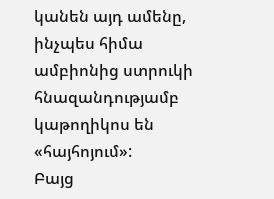կանեն այդ ամենը, ինչպես հիմա ամբիոնից ստրուկի հնազանդությամբ կաթողիկոս են «հայհոյում»:
Բայց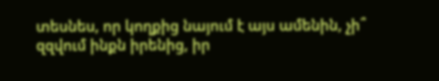տեսնես, որ կողքից նայում է այս ամենին, չի՞ զզվում ինքն իրենից, իր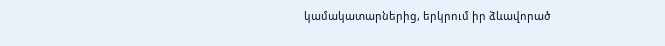կամակատարներից, երկրում իր ձևավորած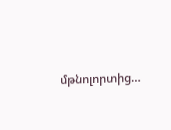մթնոլորտից…